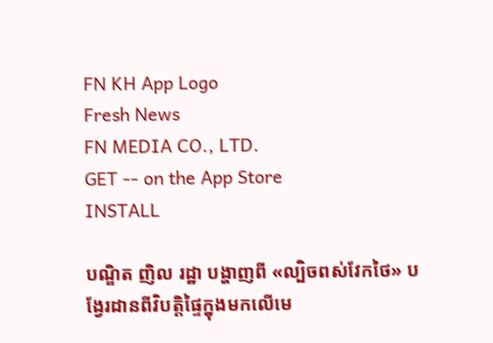FN KH App Logo
Fresh News
FN MEDIA CO., LTD.
GET -- on the App Store
INSTALL

បណ្ឌិត ញិល រដ្ឋា បង្ហាញពី «ល្បិចពស់វែកថៃ» បង្វែរដានពីវិបត្តិផ្ទៃក្នុងមកលើមេ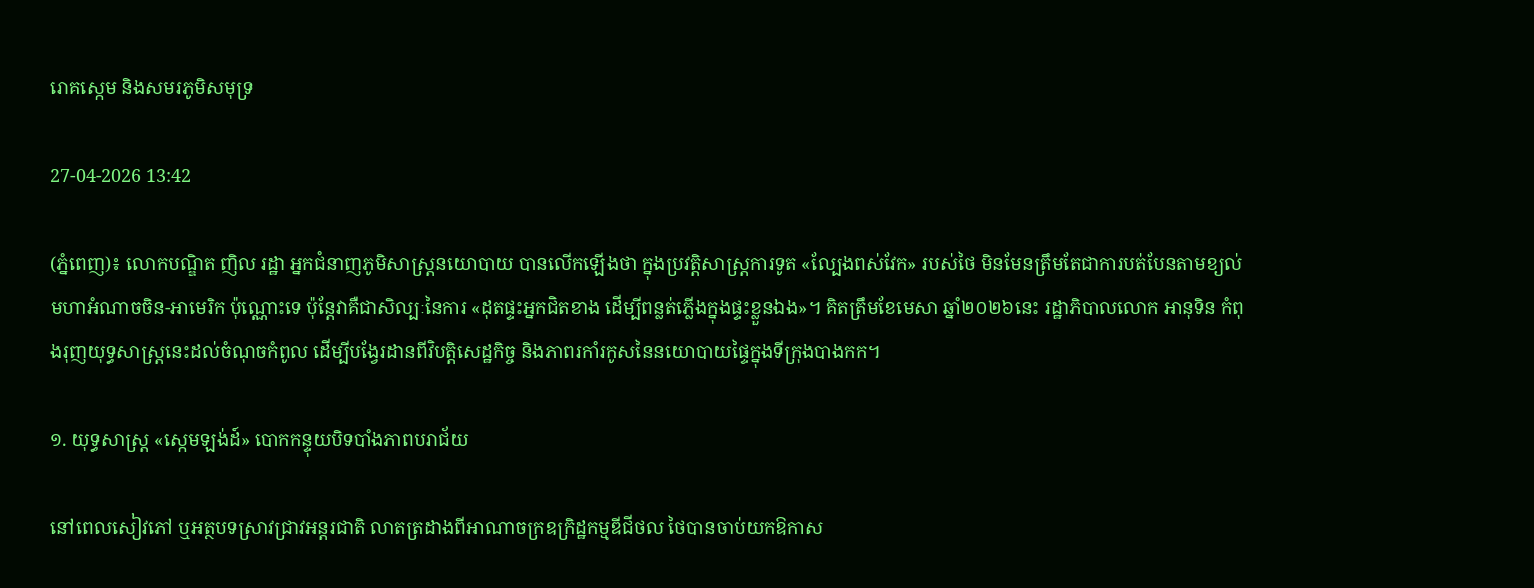រោគស្កេម និងសមរភូមិសមុទ្រ

27-04-2026 13:42

(ភ្នំពេញ)៖ លោកបណ្ឌិត ញិល រដ្ឋា អ្នកជំនាញភូមិសាស្រ្តនយោបាយ បានលើកឡើងថា ក្នុងប្រវត្តិសាស្ត្រការទូត «ល្បែងពស់វែក» របស់ថៃ មិនមែនត្រឹមតែជាការបត់បែនតាមខ្យល់មហាអំណាចចិន-អាមេរិក ប៉ុណ្ណោះទេ ប៉ុន្តែវាគឺជាសិល្បៈនៃការ «ដុតផ្ទះអ្នកជិតខាង ដើម្បីពន្លត់ភ្លើងក្នុងផ្ទះខ្លួនឯង»។ គិតត្រឹមខែមេសា ឆ្នាំ២០២៦នេះ រដ្ឋាភិបាលលោក អានុទិន កំពុងរុញយុទ្ធសាស្ត្រនេះដល់ចំណុចកំពូល ដើម្បីបង្វែរដានពីវិបត្តិសេដ្ឋកិច្ច និងភាពរកាំរកូសនៃនយោបាយផ្ទៃក្នុងទីក្រុងបាងកក។

១. យុទ្ធសាស្ត្រ «ស្កេមឡង់ដ៍» បោកកន្ទុយបិទបាំងភាពបរាជ័យ

នៅពេលសៀវភៅ ឬអត្ថបទស្រាវជ្រាវអន្តរជាតិ លាតត្រដាងពីអាណាចក្រឧក្រិដ្ឋកម្មឌីជីថល ថៃបានចាប់យកឱកាស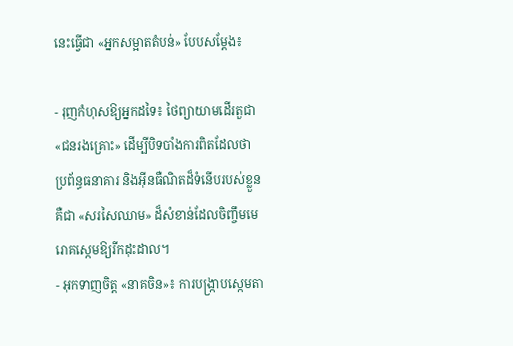នេះធ្វើជា «អ្នកសម្អាតតំបន់» បែបសម្តែង៖

- រុញកំហុសឱ្យអ្នកដទៃ៖ ថៃព្យាយាមដើរតួជា «ជនរងគ្រោះ» ដើម្បីបិទបាំងការពិតដែលថា ប្រព័ន្ធធនាគារ និងអ៊ីនធឺណិតដ៏ទំនើបរបស់ខ្លួន គឺជា «សរសៃឈាម» ដ៏សំខាន់ដែលចិញ្ចឹមមេរោគស្កេមឱ្យរីកដុះដាល។
- អុកទាញចិត្ត «នាគចិន»៖ ការបង្ក្រាបស្កេមតា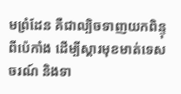មព្រំដែន គឺជាល្បិចទាញយកពិន្ទុពីប៉េកាំង ដើម្បីស្ដារមុខមាត់ទេសចរណ៍ និងទា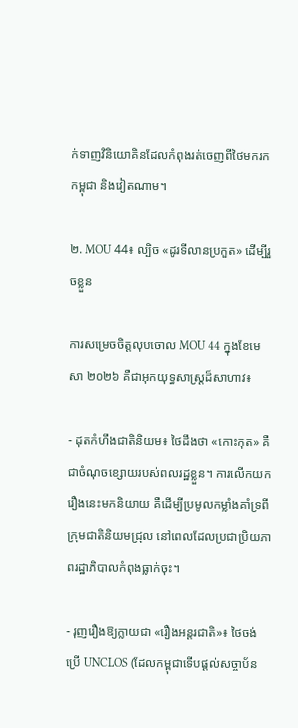ក់ទាញវិនិយោគិនដែលកំពុងរត់ចេញពីថៃមករកកម្ពុជា និងវៀតណាម។

២. MOU 44៖ ល្បិច «ដូរទីលានប្រកួត» ដើម្បីរួចខ្លួន

ការសម្រេចចិត្តលុបចោល MOU 44 ក្នុងខែមេសា ២០២៦ គឺជាអុកយុទ្ធសាស្ត្រដ៏សាហាវ៖

- ដុតកំហឹងជាតិនិយម៖ ថៃដឹងថា «កោះកុត» គឺជាចំណុចខ្សោយរបស់ពលរដ្ឋខ្លួន។ ការលើកយករឿងនេះមកនិយាយ គឺដើម្បីប្រមូលកម្លាំងគាំទ្រពីក្រុមជាតិនិយមជ្រុល នៅពេលដែលប្រជាប្រិយភាពរដ្ឋាភិបាលកំពុងធ្លាក់ចុះ។

- រុញរឿងឱ្យក្លាយជា «រឿងអន្តរជាតិ»៖ ថៃចង់ប្រើ UNCLOS (ដែលកម្ពុជាទើបផ្តល់សច្ចាប័ន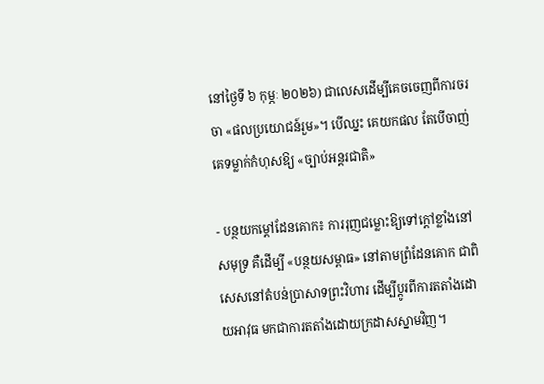នៅថ្ងៃទី ៦ កុម្ភៈ ២០២៦) ជាលេសដើម្បីគេចចេញពីការចរចា «ផលប្រយោជន៍រួម»។ បើឈ្នះ គេយកផល តែបើចាញ់ គេទម្លាក់កំហុសឱ្យ «ច្បាប់អន្តរជាតិ»

- បន្ថយកម្តៅដែនគោក៖ ការរុញជម្លោះឱ្យទៅក្តៅខ្លាំងនៅសមុទ្រ គឺដើម្បី «បន្ថយសម្ពាធ» នៅតាមព្រំដែនគោក ជាពិសេសនៅតំបន់ប្រាសាទព្រះវិហារ ដើម្បីប្តូរពីការតតាំងដោយអាវុធ មកជាការតតាំងដោយក្រដាសស្នាមវិញ។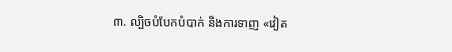៣. ល្បិចបំបែកបំបាក់ និងការទាញ «វៀត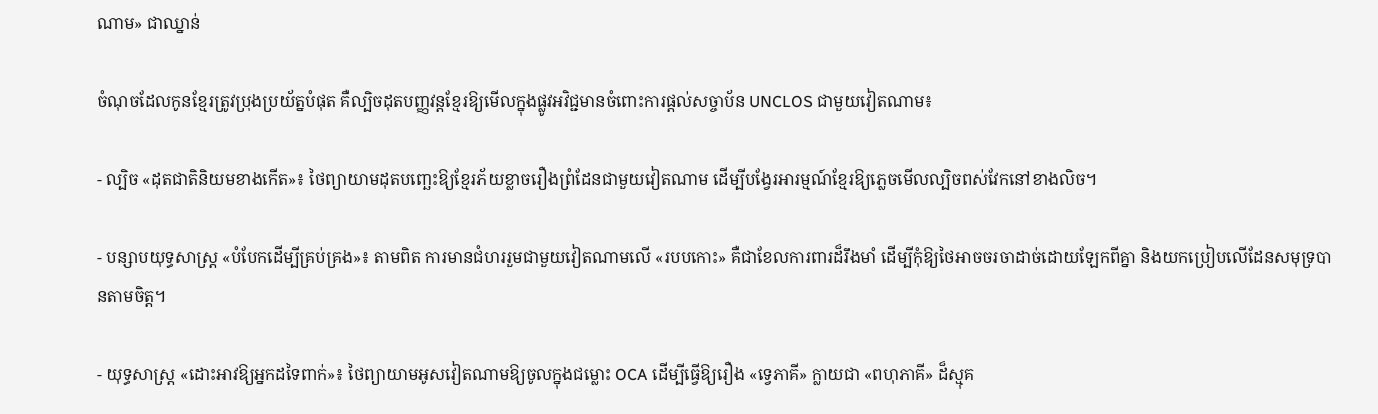ណាម» ជាឈ្នាន់

ចំណុចដែលកូនខ្មែរត្រូវប្រុងប្រយ័ត្នបំផុត គឺល្បិចដុតបញ្ញវន្តខ្មែរឱ្យមើលក្នុងផ្លូវអវិជ្ជមានចំពោះការផ្តល់សច្ចាប័ន UNCLOS ជាមួយវៀតណាម៖

- ល្បិច «ដុតជាតិនិយមខាងកើត»៖ ថៃព្យាយាមដុតបញ្ឆេះឱ្យខ្មែរភ័យខ្លាចរឿងព្រំដែនជាមួយវៀតណាម ដើម្បីបង្វែរអារម្មណ៍ខ្មែរឱ្យភ្លេចមើលល្បិចពស់វែកនៅខាងលិច។

- បន្សាបយុទ្ធសាស្ត្រ «បំបែកដើម្បីគ្រប់គ្រង»៖ តាមពិត ការមានជំហររួមជាមួយវៀតណាមលើ «របបកោះ» គឺជាខែលការពារដ៏រឹងមាំ ដើម្បីកុំឱ្យថៃអាចចរចាដាច់ដោយឡែកពីគ្នា និងយកប្រៀបលើដែនសមុទ្របានតាមចិត្ត។

- យុទ្ធសាស្ត្រ «ដោះអាវឱ្យអ្នកដទៃពាក់»៖ ថៃព្យាយាមអូសវៀតណាមឱ្យចូលក្នុងជម្លោះ OCA ដើម្បីធ្វើឱ្យរឿង «ទ្វេភាគី» ក្លាយជា «ពហុភាគី» ដ៏ស្មុគ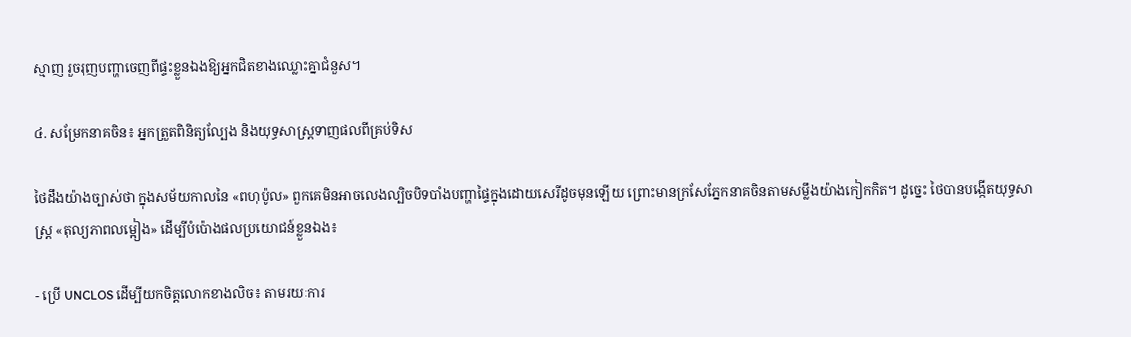ស្មាញ រួចរុញបញ្ហាចេញពីផ្ទះខ្លួនឯងឱ្យអ្នកជិតខាងឈ្លោះគ្នាជំនួស។

៤. សម្រែកនាគចិន៖ អ្នកត្រួតពិនិត្យល្បែង និងយុទ្ធសាស្ត្រទាញផលពីគ្រប់ទិស

ថៃដឹងយ៉ាងច្បាស់ថា ក្នុងសម័យកាលនៃ «ពហុប៉ូល» ពួកគេមិនអាចលេងល្បិចបិទបាំងបញ្ហាផ្ទៃក្នុងដោយសេរីដូចមុនឡើយ ព្រោះមានក្រសែភ្នែកនាគចិនតាមសម្លឹងយ៉ាងកៀកកិត។ ដូច្នេះ ថៃបានបង្កើតយុទ្ធសាស្ត្រ «តុល្យភាពលម្អៀង» ដើម្បីបំប៉ោងផលប្រយោជន៍ខ្លួនឯង៖

- ប្រើ UNCLOS ដើម្បីយកចិត្តលោកខាងលិច៖ តាមរយៈការ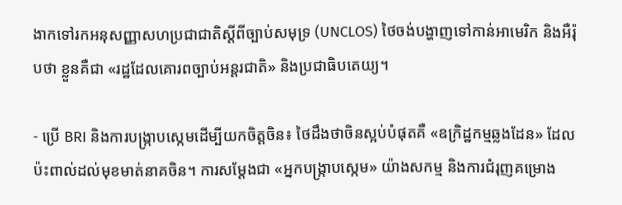ងាកទៅរកអនុសញ្ញាសហប្រជាជាតិស្តីពីច្បាប់សមុទ្រ (UNCLOS) ថៃចង់បង្ហាញទៅកាន់អាមេរិក និងអឺរ៉ុបថា ខ្លួនគឺជា «រដ្ឋដែលគោរពច្បាប់អន្តរជាតិ» និងប្រជាធិបតេយ្យ។

- ប្រើ BRI និងការបង្ក្រាបស្កេមដើម្បីយកចិត្តចិន៖ ថៃដឹងថាចិនស្អប់បំផុតគឺ «ឧក្រិដ្ឋកម្មឆ្លងដែន» ដែលប៉ះពាល់ដល់មុខមាត់នាគចិន។ ការសម្តែងជា «អ្នកបង្ក្រាបស្កេម» យ៉ាងសកម្ម និងការជំរុញគម្រោង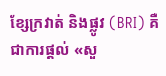ខ្សែក្រវាត់ និងផ្លូវ (BRI) គឺជាការផ្តល់ «សួ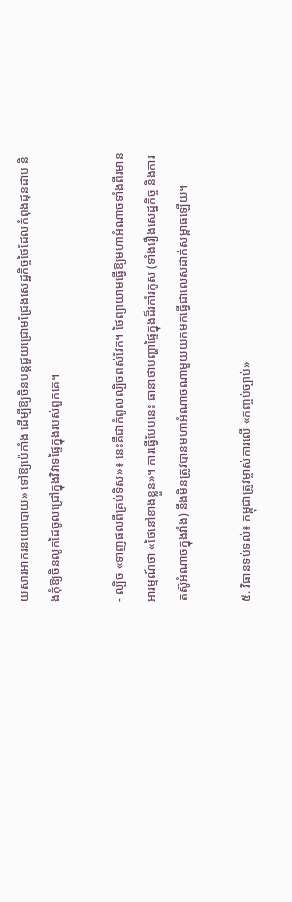យសារអាករនយោបាយ» ទៅឱ្យប៉េកាំង ដើម្បីឱ្យចិនបន្តជួយជ្រោមជ្រែងសេដ្ឋកិច្ចថៃដែលកំពុងដុនដាប និងកុំឱ្យចិនលូកដៃចូលជ្រៅក្នុងវិវាទផ្ទៃក្នុងរបស់ពួកគេ។

- ល្បិច «ទាញផលពីគ្រប់ទិស»៖ នេះគឺជាកំពូលល្បិចពស់វែក។ ថៃព្យាយាមធ្វើឱ្យមហាអំណាចទាំងពីរមានអារម្មណ៍ថា «ថៃនៅខាងខ្លួន»។ ការធ្វើបែបនេះ ធានាថាបញ្ហាផ្ទៃក្នុងដ៏រកាំរកូស (ទាំងរឿងសេដ្ឋកិច្ច និងការតស៊ូអំណាចក្នុងវាំង) នឹងមិនត្រូវបានមហាអំណាចណាមួយយកមកធ្វើជាលេសដាក់សម្ពាធឡើយ។

៥. វិធានទប់ទល់៖ កម្ពុជាត្រូវម្ចាស់ការលើ «កញ្ចប់ច្បាប់»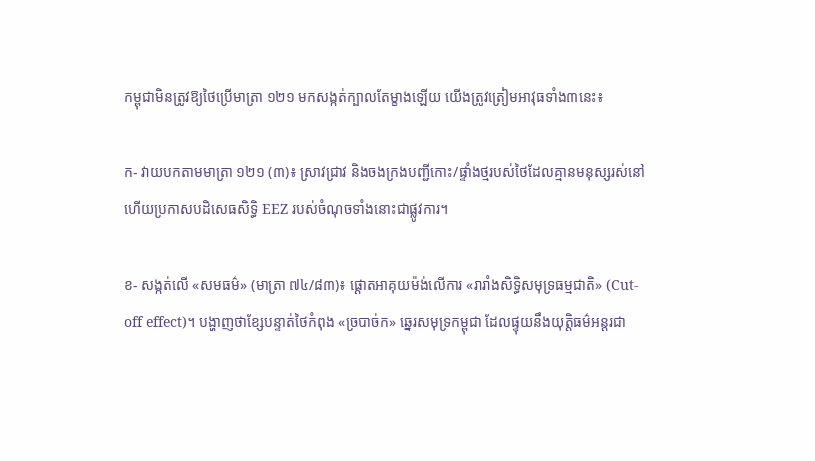កម្ពុជាមិនត្រូវឱ្យថៃប្រើមាត្រា ១២១ មកសង្កត់ក្បាលតែម្ខាងឡើយ យើងត្រូវត្រៀមអាវុធទាំង៣នេះ៖

ក- វាយបកតាមមាត្រា ១២១ (៣)៖ ស្រាវជ្រាវ និងចងក្រងបញ្ជីកោះ/ផ្ទាំងថ្មរបស់ថៃដែលគ្មានមនុស្សរស់នៅ ហើយប្រកាសបដិសេធសិទ្ធិ EEZ របស់ចំណុចទាំងនោះជាផ្លូវការ។

ខ- សង្កត់លើ «សមធម៌» (មាត្រា ៧៤/៨៣)៖ ផ្ដោតអាគុយម៉ង់លើការ «រារាំងសិទ្ធិសមុទ្រធម្មជាតិ» (Cut-off effect)។ បង្ហាញថាខ្សែបន្ទាត់ថៃកំពុង «ច្របាច់ក» ឆ្នេរសមុទ្រកម្ពុជា ដែលផ្ទុយនឹងយុត្តិធម៌អន្តរជា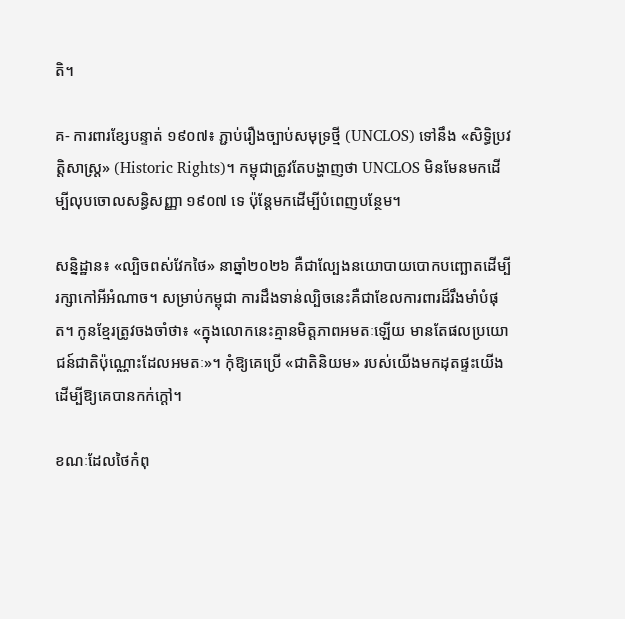តិ។

គ- ការពារខ្សែបន្ទាត់ ១៩០៧៖ ភ្ជាប់រឿងច្បាប់សមុទ្រថ្មី (UNCLOS) ទៅនឹង «សិទ្ធិប្រវត្តិសាស្ត្រ» (Historic Rights)។ កម្ពុជាត្រូវតែបង្ហាញថា UNCLOS មិនមែនមកដើម្បីលុបចោលសន្ធិសញ្ញា ១៩០៧ ទេ ប៉ុន្តែមកដើម្បីបំពេញបន្ថែម។

សន្និដ្ឋាន៖ «ល្បិចពស់វែកថៃ» នាឆ្នាំ២០២៦ គឺជាល្បែងនយោបាយបោកបញ្ឆោតដើម្បីរក្សាកៅអីអំណាច។ សម្រាប់កម្ពុជា ការដឹងទាន់ល្បិចនេះគឺជាខែលការពារដ៏រឹងមាំបំផុត។ កូនខ្មែរត្រូវចងចាំថា៖ «ក្នុងលោកនេះគ្មានមិត្តភាពអមតៈឡើយ មានតែផលប្រយោជន៍ជាតិប៉ុណ្ណោះដែលអមតៈ»។ កុំឱ្យគេប្រើ «ជាតិនិយម» របស់យើងមកដុតផ្ទះយើង ដើម្បីឱ្យគេបានកក់ក្ដៅ។

ខណៈដែលថៃកំពុ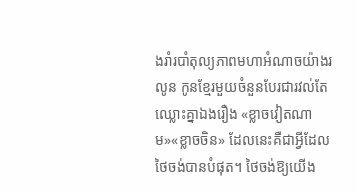ងរាំរបាំតុល្យភាពមហាអំណាចយ៉ាងរលូន កូនខ្មែរមួយចំនួនបែរជារវល់តែឈ្លោះគ្នាឯងរឿង «ខ្លាចវៀតណាម»«ខ្លាចចិន» ដែលនេះគឺជាអ្វីដែលថៃចង់បានបំផុត។ ថៃចង់ឱ្យយើង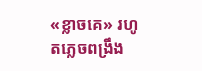«ខ្លាចគេ» រហូតភ្លេចពង្រឹង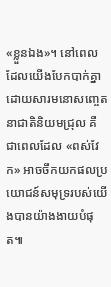«ខ្លួនឯង»។ នៅពេលដែលយើងបែកបាក់គ្នាដោយសារមនោសញ្ចេតនាជាតិនិយមជ្រុល គឺជាពេលដែល «ពស់វែក» អាចចឹកយកផលប្រយោជន៍សមុទ្ររបស់យើងបានយ៉ាងងាយបំផុត៕